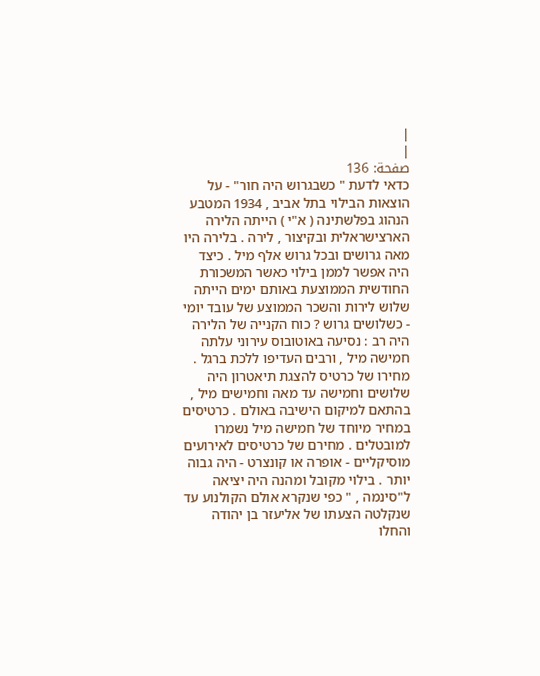|
|
صفحة: 136
כדאי לדעת " כשבגרוש היה חור" - על הוצאות הבילוי בתל אביב , 1934 המטבע הנהוג בפלשתינה ( א"י ) הייתה הלירה הארצישראלית ובקיצור , לירה . בלירה היו מאה גרושים ובכל גרוש אלף מיל . כיצד היה אפשר לממן בילוי כאשר המשכורת החודשית הממוצעת באותם ימים הייתה שלוש לירות והשכר הממוצע של עובד יומי - כשלושים גרוש ? כוח הקנייה של הלירה היה רב : נסיעה באוטובוס עירוני עלתה חמישה מיל , ורבים העדיפו ללכת ברגל . מחירו של כרטיס להצגת תיאטרון היה שלושים וחמישה עד מאה וחמישים מיל , בהתאם למיקום הישיבה באולם . כרטיסים במחיר מיוחד של חמישה מיל נשמרו למובטלים . מחירם של כרטיסים לאירועים מוסיקליים - אופרה או קונצרט - היה גבוה יותר . בילוי מקובל ומהנה היה יציאה ל"סינמה , " כפי שנקרא אולם הקולנוע עד שנקלטה הצעתו של אליעזר בן יהודה והחלו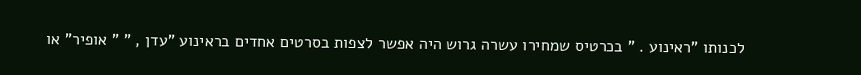לכנותו "ראינוע . " בכרטיס שמחירו עשרה גרוש היה אפשר לצפות בסרטים אחדים בראינוע "עדן , " " אופיר" או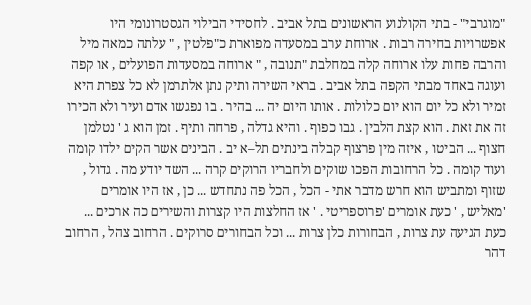"מוגרבי" - בתי הקולנוע הראשונים בתל אביב . לחסידי הבילוי הגסטרונומי היו אפשרויות בחירה רבות . ארוחת ערב במסעדה מפוארת כ"פלטין , " עלתה כמאה מיל והרבה פחות עלו ארוחה קלה במחלבת "תנובה , " ארוחה במסעדות הפועלים , או קפה ועוגה באחד מבתי הקפה בתל אביב . בראי השירה ותיק נתן אלתרמן לא כל צפרת היא זמיר ולא כל יום הוא יום כלולות . אותו היום יה ... בהיר . בו נפגשו אדם ועיר ולא הכירו זה את זאת . הוא קצת הלבין . גבו כפוף . והיא גדלה , פרחה ותיף . זמן הוא ג ' נטלמן חצוף ... הביטו , איזה מין פרצוף קבלה בינתים תל–א יב . הבינים אשר הקים ילדו קומה ועוד קומה . כל הרחובות הפכו שוקים ולחבריו הרוקים קרה ... השד יודע מה . גדול , שזוף ומתביש הוא חרש מדבר אתי - הכל , הכל פה נתחדש ... כן , אז היו אומרים 'מאליש , ' כעת אומרים 'פרוספריטי . ' אז החלצות היו קצרות והשירים כה ארכים ... כעת הגיעה עת צרות , הבחורות כלן צרות ... וכל הבחורים סרוקים . הרחוב צהל , הרחוב דהר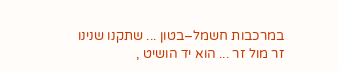במרכבות חשמל–בטון ... שתקנו שנינו זר מול זר ... הוא יד הושיט ,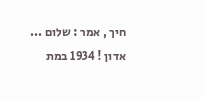חיך , אמר : שלום ... אדון ! 1934 במת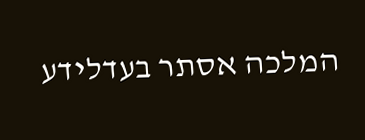המלכה אסתר בעדלידע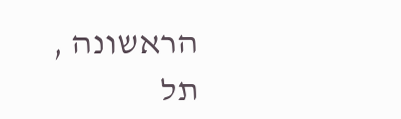הראשונה , תל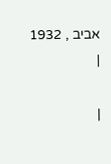אביב , 1932
|

|